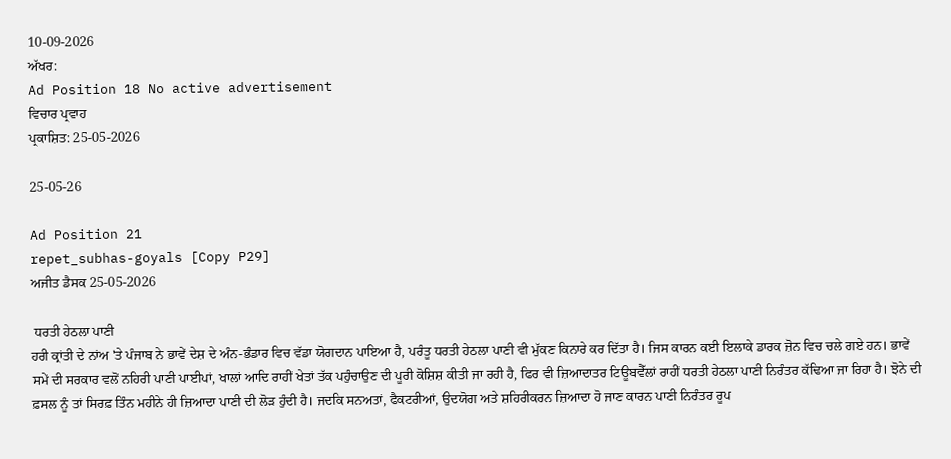10-09-2026
ਅੱਖਰ:
Ad Position 18 No active advertisement
ਵਿਚਾਰ ਪ੍ਰਵਾਹ
ਪ੍ਰਕਾਸ਼ਿਤ: 25-05-2026

25-05-26

Ad Position 21
repet_subhas-goyals [Copy P29]
ਅਜੀਤ ਡੈਸਕ 25-05-2026

 ਧਰਤੀ ਹੇਠਲਾ ਪਾਣੀ
ਹਰੀ ਕ੍ਰਾਂਤੀ ਦੇ ਨਾਂਅ 'ਤੇ ਪੰਜਾਬ ਨੇ ਭਾਵੇਂ ਦੇਸ਼ ਦੇ ਅੰਨ-ਭੰਡਾਰ ਵਿਚ ਵੱਡਾ ਯੋਗਦਾਨ ਪਾਇਆ ਹੈ, ਪਰੰਤੂ ਧਰਤੀ ਹੇਠਲਾ ਪਾਣੀ ਵੀ ਮੁੱਕਣ ਕਿਨਾਰੇ ਕਰ ਦਿੱਤਾ ਹੈ। ਜਿਸ ਕਾਰਨ ਕਈ ਇਲਾਕੇ ਡਾਰਕ ਜ਼ੋਨ ਵਿਚ ਚਲੇ ਗਏ ਹਨ। ਭਾਵੇਂ ਸਮੇਂ ਦੀ ਸਰਕਾਰ ਵਲੋਂ ਨਹਿਰੀ ਪਾਣੀ ਪਾਈਪਾਂ, ਖਾਲਾਂ ਆਦਿ ਰਾਹੀਂ ਖੇਤਾਂ ਤੱਕ ਪਹੁੰਚਾਉਣ ਦੀ ਪੂਰੀ ਕੋਸ਼ਿਸ਼ ਕੀਤੀ ਜਾ ਰਹੀ ਹੈ, ਫਿਰ ਵੀ ਜ਼ਿਆਦਾਤਰ ਟਿਊਬਵੈੱਲਾਂ ਰਾਹੀਂ ਧਰਤੀ ਹੇਠਲਾ ਪਾਣੀ ਨਿਰੰਤਰ ਕੱਢਿਆ ਜਾ ਰਿਹਾ ਹੈ। ਝੋਨੇ ਦੀ ਫ਼ਸਲ ਨੂੰ ਤਾਂ ਸਿਰਫ਼ ਤਿੰਨ ਮਹੀਨੇ ਹੀ ਜ਼ਿਆਦਾ ਪਾਣੀ ਦੀ ਲੋੜ ਹੁੰਦੀ ਹੈ। ਜਦਕਿ ਸਨਅਤਾਂ, ਫੈਕਟਰੀਆਂ, ਉਦਯੋਗ ਅਤੇ ਸ਼ਹਿਰੀਕਰਨ ਜ਼ਿਆਦਾ ਹੋ ਜਾਣ ਕਾਰਨ ਪਾਣੀ ਨਿਰੰਤਰ ਰੂਪ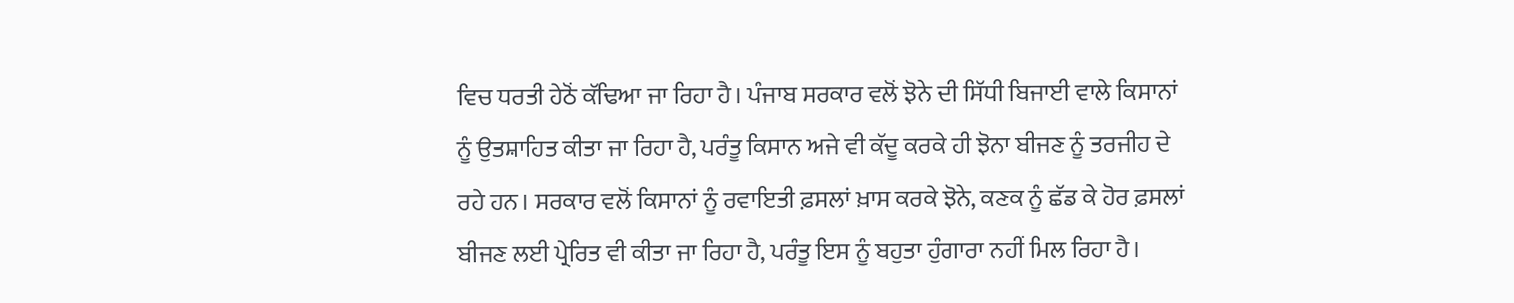ਵਿਚ ਧਰਤੀ ਹੇਠੋਂ ਕੱਢਿਆ ਜਾ ਰਿਹਾ ਹੈ। ਪੰਜਾਬ ਸਰਕਾਰ ਵਲੋਂ ਝੋਨੇ ਦੀ ਸਿੱਧੀ ਬਿਜਾਈ ਵਾਲੇ ਕਿਸਾਨਾਂ ਨੂੰ ਉਤਸ਼ਾਹਿਤ ਕੀਤਾ ਜਾ ਰਿਹਾ ਹੈ, ਪਰੰਤੂ ਕਿਸਾਨ ਅਜੇ ਵੀ ਕੱਦੂ ਕਰਕੇ ਹੀ ਝੋਨਾ ਬੀਜਣ ਨੂੰ ਤਰਜੀਹ ਦੇ ਰਹੇ ਹਨ। ਸਰਕਾਰ ਵਲੋਂ ਕਿਸਾਨਾਂ ਨੂੰ ਰਵਾਇਤੀ ਫ਼ਸਲਾਂ ਖ਼ਾਸ ਕਰਕੇ ਝੋਨੇ, ਕਣਕ ਨੂੰ ਛੱਡ ਕੇ ਹੋਰ ਫ਼ਸਲਾਂ ਬੀਜਣ ਲਈ ਪ੍ਰੇਰਿਤ ਵੀ ਕੀਤਾ ਜਾ ਰਿਹਾ ਹੈ, ਪਰੰਤੂ ਇਸ ਨੂੰ ਬਹੁਤਾ ਹੁੰਗਾਰਾ ਨਹੀਂ ਮਿਲ ਰਿਹਾ ਹੈ।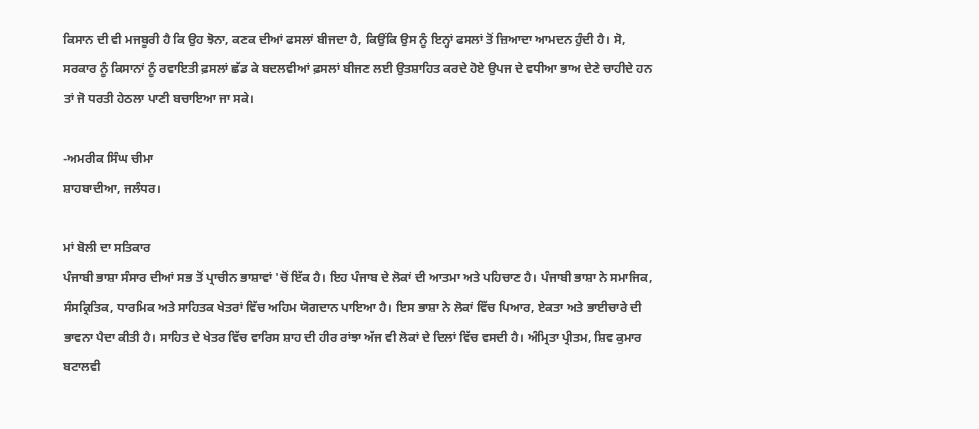ਕਿਸਾਨ ਦੀ ਵੀ ਮਜਬੂਰੀ ਹੈ ਕਿ ਉਹ ਝੋਨਾ, ਕਣਕ ਦੀਆਂ ਫਸਲਾਂ ਬੀਜਦਾ ਹੈ, ਕਿਉਂਕਿ ਉਸ ਨੂੰ ਇਨ੍ਹਾਂ ਫਸਲਾਂ ਤੋਂ ਜ਼ਿਆਦਾ ਆਮਦਨ ਹੁੰਦੀ ਹੈ। ਸੋ, ਸਰਕਾਰ ਨੂੰ ਕਿਸਾਨਾਂ ਨੂੰ ਰਵਾਇਤੀ ਫ਼ਸਲਾਂ ਛੱਡ ਕੇ ਬਦਲਵੀਆਂ ਫ਼ਸਲਾਂ ਬੀਜਣ ਲਈ ਉਤਸ਼ਾਹਿਤ ਕਰਦੇ ਹੋਏ ਉਪਜ ਦੇ ਵਧੀਆ ਭਾਅ ਦੇਣੇ ਚਾਹੀਦੇ ਹਨ ਤਾਂ ਜੋ ਧਰਤੀ ਹੇਠਲਾ ਪਾਣੀ ਬਚਾਇਆ ਜਾ ਸਕੇ।

-ਅਮਰੀਕ ਸਿੰਘ ਚੀਮਾ
ਸ਼ਾਹਬਾਦੀਆ, ਜਲੰਧਰ।

ਮਾਂ ਬੋਲੀ ਦਾ ਸਤਿਕਾਰ
ਪੰਜਾਬੀ ਭਾਸ਼ਾ ਸੰਸਾਰ ਦੀਆਂ ਸਭ ਤੋਂ ਪ੍ਰਾਚੀਨ ਭਾਸ਼ਾਵਾਂ 'ਚੋਂ ਇੱਕ ਹੈ। ਇਹ ਪੰਜਾਬ ਦੇ ਲੋਕਾਂ ਦੀ ਆਤਮਾ ਅਤੇ ਪਹਿਚਾਣ ਹੈ। ਪੰਜਾਬੀ ਭਾਸ਼ਾ ਨੇ ਸਮਾਜਿਕ, ਸੰਸਕ੍ਰਿਤਿਕ, ਧਾਰਮਿਕ ਅਤੇ ਸਾਹਿਤਕ ਖੇਤਰਾਂ ਵਿੱਚ ਅਹਿਮ ਯੋਗਦਾਨ ਪਾਇਆ ਹੈ। ਇਸ ਭਾਸ਼ਾ ਨੇ ਲੋਕਾਂ ਵਿੱਚ ਪਿਆਰ, ਏਕਤਾ ਅਤੇ ਭਾਈਚਾਰੇ ਦੀ ਭਾਵਨਾ ਪੈਦਾ ਕੀਤੀ ਹੈ। ਸਾਹਿਤ ਦੇ ਖੇਤਰ ਵਿੱਚ ਵਾਰਿਸ ਸ਼ਾਹ ਦੀ ਹੀਰ ਰਾਂਝਾ ਅੱਜ ਵੀ ਲੋਕਾਂ ਦੇ ਦਿਲਾਂ ਵਿੱਚ ਵਸਦੀ ਹੈ। ਅੰਮ੍ਰਿਤਾ ਪ੍ਰੀਤਮ, ਸ਼ਿਵ ਕੁਮਾਰ ਬਟਾਲਵੀ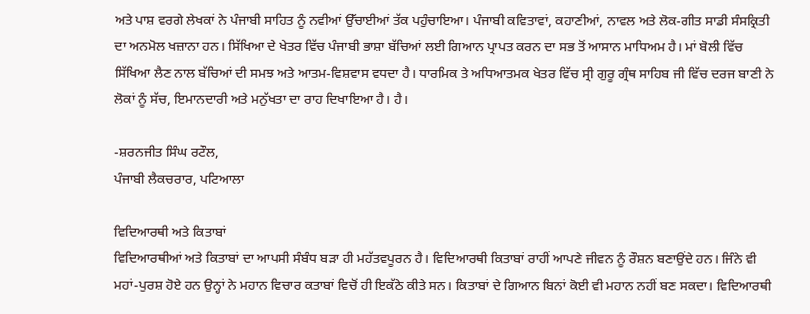ਅਤੇ ਪਾਸ਼ ਵਰਗੇ ਲੇਖਕਾਂ ਨੇ ਪੰਜਾਬੀ ਸਾਹਿਤ ਨੂੰ ਨਵੀਆਂ ਉੱਚਾਈਆਂ ਤੱਕ ਪਹੁੰਚਾਇਆ। ਪੰਜਾਬੀ ਕਵਿਤਾਵਾਂ, ਕਹਾਣੀਆਂ, ਨਾਵਲ ਅਤੇ ਲੋਕ-ਗੀਤ ਸਾਡੀ ਸੰਸਕ੍ਰਿਤੀ ਦਾ ਅਨਮੋਲ ਖਜ਼ਾਨਾ ਹਨ। ਸਿੱਖਿਆ ਦੇ ਖੇਤਰ ਵਿੱਚ ਪੰਜਾਬੀ ਭਾਸ਼ਾ ਬੱਚਿਆਂ ਲਈ ਗਿਆਨ ਪ੍ਰਾਪਤ ਕਰਨ ਦਾ ਸਭ ਤੋਂ ਆਸਾਨ ਮਾਧਿਅਮ ਹੈ। ਮਾਂ ਬੋਲੀ ਵਿੱਚ ਸਿੱਖਿਆ ਲੈਣ ਨਾਲ ਬੱਚਿਆਂ ਦੀ ਸਮਝ ਅਤੇ ਆਤਮ-ਵਿਸ਼ਵਾਸ ਵਧਦਾ ਹੈ। ਧਾਰਮਿਕ ਤੇ ਅਧਿਆਤਮਕ ਖੇਤਰ ਵਿੱਚ ਸ੍ਰੀ ਗੁਰੂ ਗ੍ਰੰਥ ਸਾਹਿਬ ਜੀ ਵਿੱਚ ਦਰਜ ਬਾਣੀ ਨੇ ਲੋਕਾਂ ਨੂੰ ਸੱਚ, ਇਮਾਨਦਾਰੀ ਅਤੇ ਮਨੁੱਖਤਾ ਦਾ ਰਾਹ ਦਿਖਾਇਆ ਹੈ। ਹੈ।

-ਸ਼ਰਨਜੀਤ ਸਿੰਘ ਰਟੌਲ,
ਪੰਜਾਬੀ ਲੈਕਚਰਾਰ, ਪਟਿਆਲਾ

ਵਿਦਿਆਰਥੀ ਅਤੇ ਕਿਤਾਬਾਂ
ਵਿਦਿਆਰਥੀਆਂ ਅਤੇ ਕਿਤਾਬਾਂ ਦਾ ਆਪਸੀ ਸੰਬੰਧ ਬੜਾ ਹੀ ਮਹੱਤਵਪੂਰਨ ਹੈ। ਵਿਦਿਆਰਥੀ ਕਿਤਾਬਾਂ ਰਾਹੀਂ ਆਪਣੇ ਜੀਵਨ ਨੂੰ ਰੌਸ਼ਨ ਬਣਾਉਂਦੇ ਹਨ। ਜਿੰਨੇ ਵੀ ਮਹਾਂ-ਪੁਰਸ਼ ਹੋਏ ਹਨ ਉਨ੍ਹਾਂ ਨੇ ਮਹਾਨ ਵਿਚਾਰ ਕਤਾਬਾਂ ਵਿਚੋਂ ਹੀ ਇਕੱਠੇ ਕੀਤੇ ਸਨ। ਕਿਤਾਬਾਂ ਦੇ ਗਿਆਨ ਬਿਨਾਂ ਕੋਈ ਵੀ ਮਹਾਨ ਨਹੀਂ ਬਣ ਸਕਦਾ। ਵਿਦਿਆਰਥੀ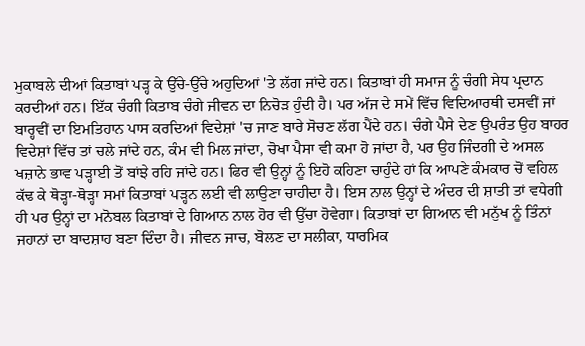ਮੁਕਾਬਲੇ ਦੀਆਂ ਕਿਤਾਬਾਂ ਪੜ੍ਹ ਕੇ ਉੱਚੇ-ਉੱਚੇ ਅਹੁਦਿਆਂ 'ਤੇ ਲੱਗ ਜਾਂਦੇ ਹਨ। ਕਿਤਾਬਾਂ ਹੀ ਸਮਾਜ ਨੂੰ ਚੰਗੀ ਸੇਧ ਪ੍ਰਦਾਨ ਕਰਦੀਆਂ ਹਨ। ਇੱਕ ਚੰਗੀ ਕਿਤਾਬ ਚੰਗੇ ਜੀਵਨ ਦਾ ਨਿਚੋੜ ਹੁੰਦੀ ਹੈ। ਪਰ ਅੱਜ ਦੇ ਸਮੇਂ ਵਿੱਚ ਵਿਦਿਆਰਥੀ ਦਸਵੀਂ ਜਾਂ ਬਾਰ੍ਹਵੀਂ ਦਾ ਇਮਤਿਹਾਨ ਪਾਸ ਕਰਦਿਆਂ ਵਿਦੇਸ਼ਾਂ 'ਚ ਜਾਣ ਬਾਰੇ ਸੋਚਣ ਲੱਗ ਪੈਂਦੇ ਹਨ। ਚੰਗੇ ਪੈਸੇ ਦੇਣ ਉਪਰੰਤ ਉਹ ਬਾਹਰ ਵਿਦੇਸ਼ਾਂ ਵਿੱਚ ਤਾਂ ਚਲੇ ਜਾਂਦੇ ਹਨ, ਕੰਮ ਵੀ ਮਿਲ ਜਾਂਦਾ, ਚੋਖਾ ਪੈਸਾ ਵੀ ਕਮਾ ਹੋ ਜਾਂਦਾ ਹੈ, ਪਰ ਉਹ ਜਿੰਦਗੀ ਦੇ ਅਸਲ ਖਜ਼ਾਨੇ ਭਾਵ ਪੜ੍ਹਾਈ ਤੋਂ ਬਾਂਝੇ ਰਹਿ ਜਾਂਦੇ ਹਨ। ਫਿਰ ਵੀ ਉਨ੍ਹਾਂ ਨੂੰ ਇਹੋ ਕਹਿਣਾ ਚਾਹੁੰਦੇ ਹਾਂ ਕਿ ਆਪਣੇ ਕੰਮਕਾਰ ਚੋਂ ਵਹਿਲ ਕੱਢ ਕੇ ਥੋੜ੍ਹਾ-ਥੋੜ੍ਹਾ ਸਮਾਂ ਕਿਤਾਬਾਂ ਪੜ੍ਹਨ ਲਈ ਵੀ ਲਾਉਣਾ ਚਾਹੀਦਾ ਹੈ। ਇਸ ਨਾਲ ਉਨ੍ਹਾਂ ਦੇ ਅੰਦਰ ਦੀ ਸ਼ਾਤੀ ਤਾਂ ਵਧੇਗੀ ਹੀ ਪਰ ਉਨ੍ਹਾਂ ਦਾ ਮਨੋਬਲ ਕਿਤਾਬਾਂ ਦੇ ਗਿਆਨ ਨਾਲ ਹੋਰ ਵੀ ਉੱਚਾ ਹੋਵੇਗਾ। ਕਿਤਾਬਾਂ ਦਾ ਗਿਆਨ ਵੀ ਮਨੁੱਖ ਨੂੰ ਤਿੰਨਾਂ ਜਹਾਨਾਂ ਦਾ ਬਾਦਸ਼ਾਹ ਬਣਾ ਦਿੰਦਾ ਹੈ। ਜੀਵਨ ਜਾਚ, ਬੋਲਣ ਦਾ ਸਲੀਕਾ, ਧਾਰਮਿਕ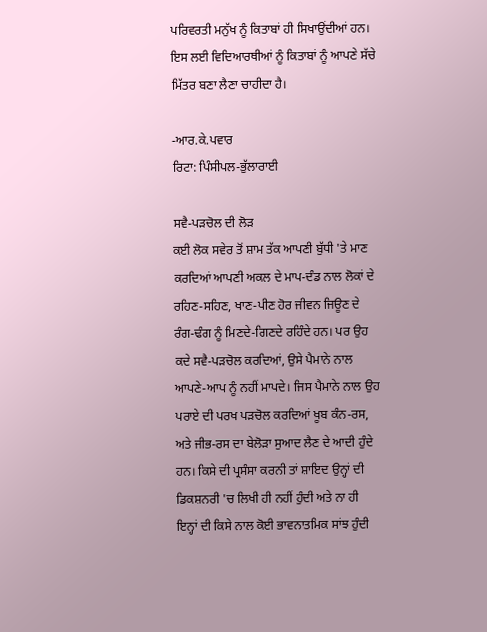ਪਰਿਵਰਤੀ ਮਨੁੱਖ ਨੂੰ ਕਿਤਾਬਾਂ ਹੀ ਸਿਖਾਉਂਦੀਆਂ ਹਨ।
ਇਸ ਲਈ ਵਿਦਿਆਰਥੀਆਂ ਨੂੰ ਕਿਤਾਬਾਂ ਨੂੰ ਆਪਣੇ ਸੱਚੇ ਮਿੱਤਰ ਬਣਾ ਲੈਣਾ ਚਾਹੀਦਾ ਹੈ।

-ਆਰ.ਕੇ.ਪਵਾਰ
ਰਿਟਾ: ਪਿੰਸੀਪਲ-ਭੁੱਲਾਰਾਈ

ਸਵੈ-ਪੜਚੋਲ ਦੀ ਲੋੜ
ਕਈ ਲੋਕ ਸਵੇਰ ਤੋਂ ਸ਼ਾਮ ਤੱਕ ਆਪਣੀ ਬੁੱਧੀ 'ਤੇ ਮਾਣ ਕਰਦਿਆਂ ਆਪਣੀ ਅਕਲ ਦੇ ਮਾਪ-ਦੰਡ ਨਾਲ ਲੋਕਾਂ ਦੇ ਰਹਿਣ-ਸਹਿਣ, ਖਾਣ-ਪੀਣ ਹੋਰ ਜੀਵਨ ਜਿਊਣ ਦੇ ਰੰਗ-ਢੰਗ ਨੂੰ ਮਿਣਦੇ-ਗਿਣਦੇ ਰਹਿੰਦੇ ਹਨ। ਪਰ ਉਹ ਕਦੇ ਸਵੈ-ਪੜਚੋਲ ਕਰਦਿਆਂ, ਉਸੇ ਪੈਮਾਨੇ ਨਾਲ ਆਪਣੇ-ਆਪ ਨੂੰ ਨਹੀਂ ਮਾਪਦੇ। ਜਿਸ ਪੈਮਾਨੇ ਨਾਲ ਉਹ ਪਰਾਏ ਦੀ ਪਰਖ ਪੜਚੋਲ ਕਰਦਿਆਂ ਖੂਬ ਕੰਨ-ਰਸ, ਅਤੇ ਜੀਭ-ਰਸ ਦਾ ਬੇਲੋੜਾ ਸੁਆਦ ਲੈਣ ਦੇ ਆਦੀ ਹੁੰਦੇ ਹਨ। ਕਿਸੇ ਦੀ ਪ੍ਰਸੰਸਾ ਕਰਨੀ ਤਾਂ ਸ਼ਾਇਦ ਉਨ੍ਹਾਂ ਦੀ ਡਿਕਸ਼ਨਰੀ 'ਚ ਲਿਖੀ ਹੀ ਨਹੀਂ ਹੁੰਦੀ ਅਤੇ ਨਾ ਹੀ ਇਨ੍ਹਾਂ ਦੀ ਕਿਸੇ ਨਾਲ ਕੋਈ ਭਾਵਨਾਤਮਿਕ ਸਾਂਝ ਹੁੰਦੀ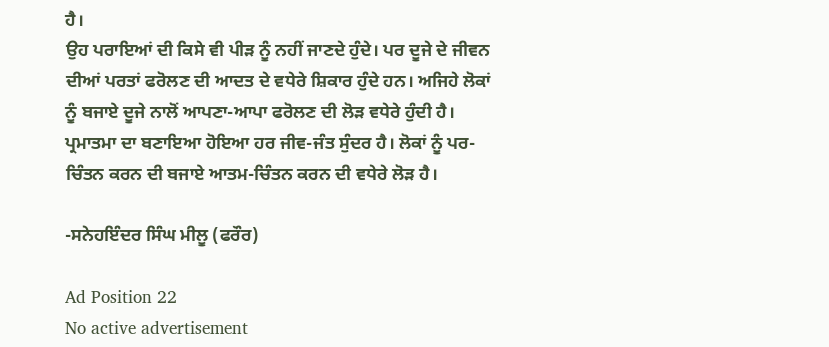ਹੈ।
ਉਹ ਪਰਾਇਆਂ ਦੀ ਕਿਸੇ ਵੀ ਪੀੜ ਨੂੰ ਨਹੀਂ ਜਾਣਦੇ ਹੁੰਦੇ। ਪਰ ਦੂਜੇ ਦੇ ਜੀਵਨ ਦੀਆਂ ਪਰਤਾਂ ਫਰੋਲਣ ਦੀ ਆਦਤ ਦੇ ਵਧੇਰੇ ਸ਼ਿਕਾਰ ਹੁੰਦੇ ਹਨ। ਅਜਿਹੇ ਲੋਕਾਂ ਨੂੰ ਬਜਾਏ ਦੂਜੇ ਨਾਲੋਂ ਆਪਣਾ-ਆਪਾ ਫਰੋਲਣ ਦੀ ਲੋੜ ਵਧੇਰੇ ਹੁੰਦੀ ਹੈ। ਪ੍ਰਮਾਤਮਾ ਦਾ ਬਣਾਇਆ ਹੋਇਆ ਹਰ ਜੀਵ-ਜੰਤ ਸੁੰਦਰ ਹੈ। ਲੋਕਾਂ ਨੂੰ ਪਰ-ਚਿੰਤਨ ਕਰਨ ਦੀ ਬਜਾਏ ਆਤਮ-ਚਿੰਤਨ ਕਰਨ ਦੀ ਵਧੇਰੇ ਲੋੜ ਹੈ।

-ਸਨੇਹਇੰਦਰ ਸਿੰਘ ਮੀਲੂ (ਫਰੌਰ)

Ad Position 22
No active advertisement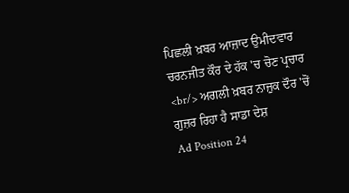ਪਿਛਲੀ ਖ਼ਬਰ ਆਜ਼ਾਦ ਉਮੀਦਵਾਰ ਚਰਨਜੀਤ ਕੌਰ ਦੇ ਹੱਕ 'ਚ ਚੋਣ ਪ੍ਰਚਾਰ <br/> ਅਗਲੀ ਖ਼ਬਰ ਨਾਜ਼ੁਕ ਦੌਰ 'ਚੋਂ ਗੁਜ਼ਰ ਰਿਹਾ ਹੈ ਸਾਡਾ ਦੇਸ਼
Ad Position 24